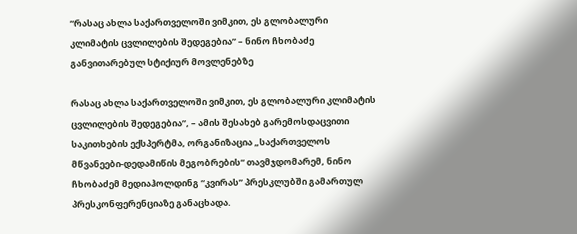“რასაც ახლა საქართველოში ვიმკით, ეს გლობალური კლიმატის ცვლილების შედეგებია” – ნინო ჩხობაძე განვითარებულ სტიქიურ მოვლენებზე

რასაც ახლა საქართველოში ვიმკით, ეს გლობალური კლიმატის ცვლილების შედეგებია”, – ამის შესახებ გარემოსდაცვითი საკითხების ექსპერტმა, ორგანიზაცია „საქართველოს მწვანეები-დედამიწის მეგობრების“ თავმჯდომარემ, ნინო ჩხობაძემ მედიაჰოლდინგ “კვირას” პრესკლუბში გამართულ პრესკონფერენციაზე განაცხადა.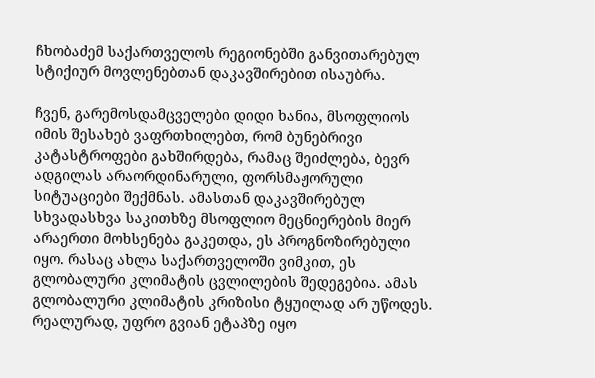ჩხობაძემ საქართველოს რეგიონებში განვითარებულ სტიქიურ მოვლენებთან დაკავშირებით ისაუბრა.

ჩვენ, გარემოსდამცველები დიდი ხანია, მსოფლიოს იმის შესახებ ვაფრთხილებთ, რომ ბუნებრივი კატასტროფები გახშირდება, რამაც შეიძლება, ბევრ ადგილას არაორდინარული, ფორსმაჟორული სიტუაციები შექმნას. ამასთან დაკავშირებულ სხვადასხვა საკითხზე მსოფლიო მეცნიერების მიერ არაერთი მოხსენება გაკეთდა, ეს პროგნოზირებული იყო. რასაც ახლა საქართველოში ვიმკით, ეს გლობალური კლიმატის ცვლილების შედეგებია. ამას გლობალური კლიმატის კრიზისი ტყუილად არ უწოდეს. რეალურად, უფრო გვიან ეტაპზე იყო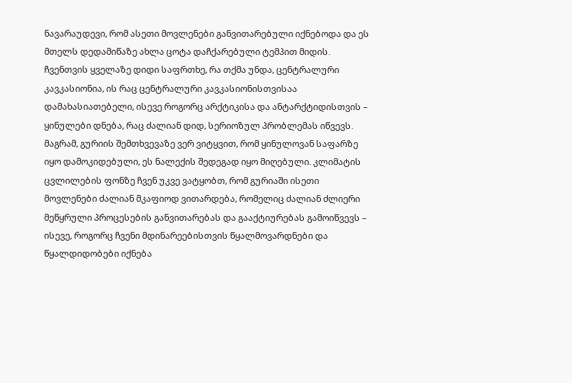ნავარაუდევი, რომ ასეთი მოვლენები განვითარებული იქნებოდა და ეს მთელს დედამიწაზე ახლა ცოტა დაჩქარებული ტემპით მიდის. ჩვენთვის ყველაზე დიდი საფრთხე, რა თქმა უნდა, ცენტრალური კავკასიონია, ის რაც ცენტრალური კავკასიონისთვისაა დამახასიათებელი, ისევე როგორც არქტიკისა და ანტარქტიდისთვის – ყინულები დნება, რაც ძალიან დიდ, სერიოზულ პრობლემას იწვევს. მაგრამ, გურიის შემთხვევაზე ვერ ვიტყვით, რომ ყინულოვან საფარზე იყო დამოკიდებული, ეს ნალექის შედეგად იყო მიღებული. კლიმატის ცვლილების ფონზე ჩვენ უკვე ვატყობთ, რომ გურიაში ისეთი მოვლენები ძალიან მკაფიოდ ვითარდება, რომელიც ძალიან ძლიერი მეწყრული პროცესების განვითარებას და გააქტიურებას გამოიწვევს – ისევე, როგორც ჩვენი მდინარეებისთვის წყალმოვარდნები და წყალდიდობები იქნება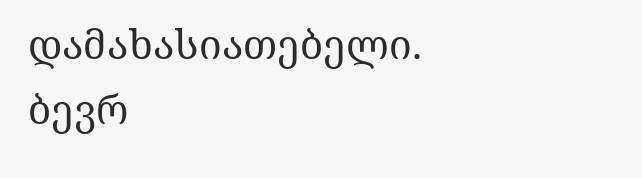დამახასიათებელი. ბევრ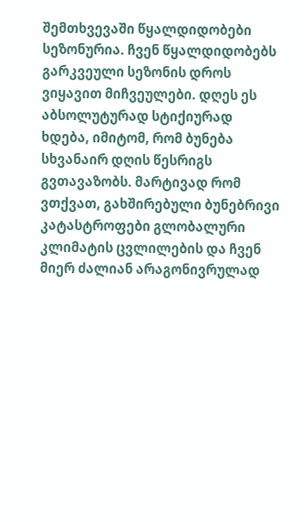შემთხვევაში წყალდიდობები სეზონურია. ჩვენ წყალდიდობებს გარკვეული სეზონის დროს ვიყავით მიჩვეულები. დღეს ეს აბსოლუტურად სტიქიურად ხდება, იმიტომ, რომ ბუნება სხვანაირ დღის წესრიგს გვთავაზობს. მარტივად რომ ვთქვათ, გახშირებული ბუნებრივი კატასტროფები გლობალური კლიმატის ცვლილების და ჩვენ მიერ ძალიან არაგონივრულად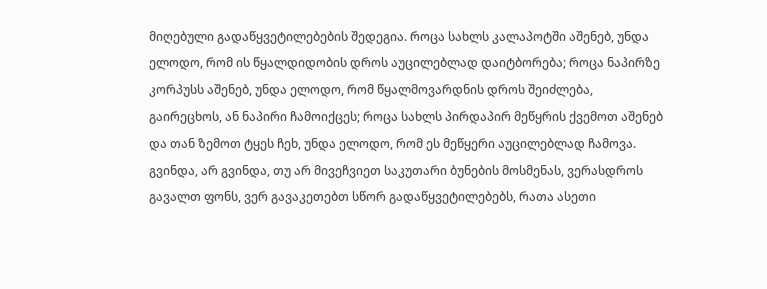მიღებული გადაწყვეტილებების შედეგია. როცა სახლს კალაპოტში აშენებ, უნდა ელოდო, რომ ის წყალდიდობის დროს აუცილებლად დაიტბორება; როცა ნაპირზე კორპუსს აშენებ, უნდა ელოდო, რომ წყალმოვარდნის დროს შეიძლება, გაირეცხოს, ან ნაპირი ჩამოიქცეს; როცა სახლს პირდაპირ მეწყრის ქვემოთ აშენებ და თან ზემოთ ტყეს ჩეხ, უნდა ელოდო, რომ ეს მეწყერი აუცილებლად ჩამოვა. გვინდა, არ გვინდა, თუ არ მივეჩვიეთ საკუთარი ბუნების მოსმენას, ვერასდროს გავალთ ფონს, ვერ გავაკეთებთ სწორ გადაწყვეტილებებს, რათა ასეთი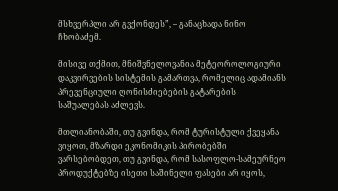მსხვერპლი არ გვქონდეს”, – განაცხადა ნინო ჩხობაძემ.

მისივე თქმით, მნიშვნელოვანია მეტეოროლოგიური დაკვირვების სისტემის გამართვა, რომელიც ადამიანს პრევენციული ღონისძიებების გატარების საშუალებას აძლევს.

მთლიანობაში, თუ გვინდა, რომ ტურისტული ქვეყანა ვიყოთ, მზარდი ეკონომიკის პირობებში ვარსებობდეთ, თუ გვინდა, რომ სასოფლო-სამეურნეო პროდუქტებზე ისეთი საშინელი ფასები არ იყოს,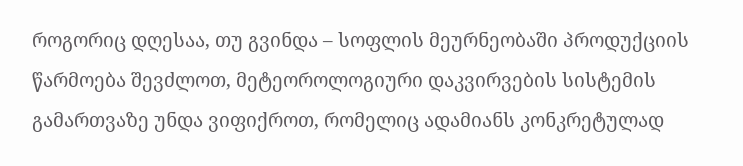როგორიც დღესაა, თუ გვინდა – სოფლის მეურნეობაში პროდუქციის წარმოება შევძლოთ, მეტეოროლოგიური დაკვირვების სისტემის გამართვაზე უნდა ვიფიქროთ, რომელიც ადამიანს კონკრეტულად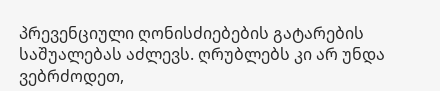პრევენციული ღონისძიებების გატარების საშუალებას აძლევს. ღრუბლებს კი არ უნდა ვებრძოდეთ,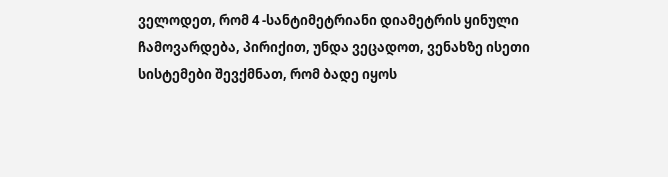ველოდეთ, რომ 4 -სანტიმეტრიანი დიამეტრის ყინული ჩამოვარდება, პირიქით, უნდა ვეცადოთ, ვენახზე ისეთი სისტემები შევქმნათ, რომ ბადე იყოს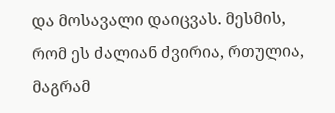და მოსავალი დაიცვას. მესმის, რომ ეს ძალიან ძვირია, რთულია, მაგრამ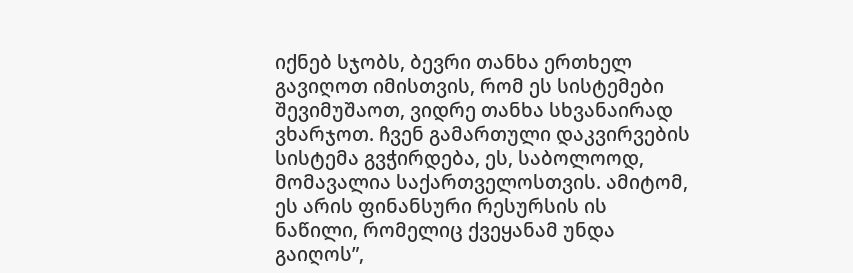იქნებ სჯობს, ბევრი თანხა ერთხელ გავიღოთ იმისთვის, რომ ეს სისტემები შევიმუშაოთ, ვიდრე თანხა სხვანაირად ვხარჯოთ. ჩვენ გამართული დაკვირვების სისტემა გვჭირდება, ეს, საბოლოოდ, მომავალია საქართველოსთვის. ამიტომ, ეს არის ფინანსური რესურსის ის ნაწილი, რომელიც ქვეყანამ უნდა გაიღოს”,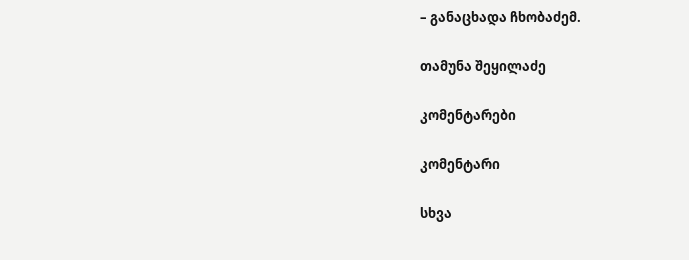– განაცხადა ჩხობაძემ.

თამუნა შეყილაძე

კომენტარები

კომენტარი

სხვა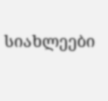სიახლეები